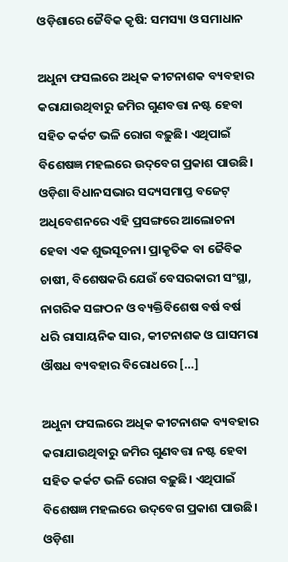ଓଡ଼ିଶାରେ ଜୈବିକ କୃଷି: ସମସ୍ୟା ଓ ସମାଧାନ

ଅଧୁନା ଫସଲରେ ଅଧିକ କୀଟନାଶକ ବ୍ୟବହାର କରାଯାଉଥିବାରୁ ଜମିର ଗୁଣବତ୍ତା ନଷ୍ଟ ହେବା ସହିତ କର୍କଟ ଭଳି ରୋଗ ବଢ଼ୁଛି। ଏଥିପାଇଁ ବିଶେଷଜ୍ଞ ମହଲରେ ଉଦ୍‌‌ବେଗ ପ୍ରକାଶ ପାଉଛି। ଓଡ଼ିଶା ବିଧାନସଭାର ସଦ୍ୟସମାପ୍ତ ବଜେଟ୍‌‌ ଅଧିବେଶନରେ ଏହି ପ୍ରସଙ୍ଗରେ ଆଲୋଚନା ହେବା ଏକ ଶୁଭସୂଚନା। ପ୍ରାକୃତିକ ବା ଜୈବିକ ଚାଷୀ, ବିଶେଷକରି ଯେଉଁ ବେସରକାରୀ ସଂସ୍ଥା, ନାଗରିକ ସଙ୍ଗଠନ ଓ ବ୍ୟକ୍ତିବିଶେଷ ବର୍ଷ ବର୍ଷ ଧରି ରାସାୟନିକ ସାର, କୀଟନାଶକ ଓ ଘାସମରା ଔଷଧ ବ୍ୟବହାର ବିରୋଧରେ […]

ଅଧୁନା ଫସଲରେ ଅଧିକ କୀଟନାଶକ ବ୍ୟବହାର କରାଯାଉଥିବାରୁ ଜମିର ଗୁଣବତ୍ତା ନଷ୍ଟ ହେବା ସହିତ କର୍କଟ ଭଳି ରୋଗ ବଢ଼ୁଛି। ଏଥିପାଇଁ ବିଶେଷଜ୍ଞ ମହଲରେ ଉଦ୍‌‌ବେଗ ପ୍ରକାଶ ପାଉଛି। ଓଡ଼ିଶା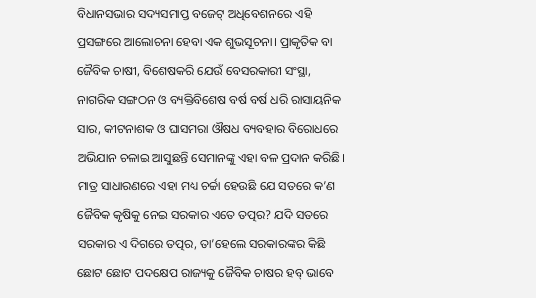ବିଧାନସଭାର ସଦ୍ୟସମାପ୍ତ ବଜେଟ୍‌‌ ଅଧିବେଶନରେ ଏହି ପ୍ରସଙ୍ଗରେ ଆଲୋଚନା ହେବା ଏକ ଶୁଭସୂଚନା। ପ୍ରାକୃତିକ ବା ଜୈବିକ ଚାଷୀ, ବିଶେଷକରି ଯେଉଁ ବେସରକାରୀ ସଂସ୍ଥା, ନାଗରିକ ସଙ୍ଗଠନ ଓ ବ୍ୟକ୍ତିବିଶେଷ ବର୍ଷ ବର୍ଷ ଧରି ରାସାୟନିକ ସାର, କୀଟନାଶକ ଓ ଘାସମରା ଔଷଧ ବ୍ୟବହାର ବିରୋଧରେ ଅଭିଯାନ ଚଳାଇ ଆସୁଛନ୍ତି ସେମାନଙ୍କୁ ଏହା ବଳ ପ୍ରଦାନ କରିଛି। ମାତ୍ର ସାଧାରଣରେ ଏହା ମଧ୍ୟ ଚର୍ଚ୍ଚା ହେଉଛି ଯେ ସତରେ କ’ଣ ଜୈବିକ କୃଷିକୁ ନେଇ ସରକାର ଏତେ ତତ୍ପର? ଯଦି ସତରେ ସରକାର ଏ ଦିଗରେ ତତ୍ପର, ତା’ହେଲେ ସରକାରଙ୍କର କିଛି ଛୋଟ ଛୋଟ ପଦକ୍ଷେପ ରାଜ୍ୟକୁ ଜୈବିକ ଚାଷର ହବ୍‌‌ ଭାବେ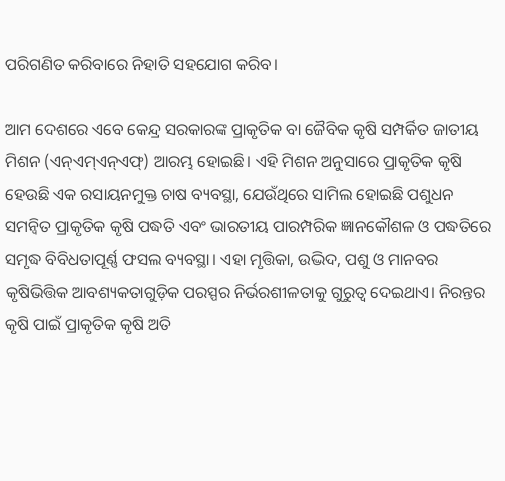ପରିଗଣିତ କରିବାରେ ନିହାତି ସହଯୋଗ କରିବ।

ଆମ ଦେଶରେ ଏବେ କେନ୍ଦ୍ର ସରକାରଙ୍କ ପ୍ରାକୃତିକ ବା ଜୈବିକ କୃଷି ସମ୍ପର୍କିତ ଜାତୀୟ ମିଶନ (ଏନ୍‌‌ଏମ୍‌‌ଏନ୍‌‌ଏଫ୍‌‌) ଆରମ୍ଭ ହୋଇଛି। ଏହି ମିଶନ ଅନୁସାରେ ପ୍ରାକୃତିକ କୃଷି ହେଉଛି ଏକ ରସାୟନମୁକ୍ତ ଚାଷ ବ୍ୟବସ୍ଥା, ଯେଉଁଥିରେ ସାମିଲ ହୋଇଛି ପଶୁଧନ ସମନ୍ୱିତ ପ୍ରାକୃତିକ କୃଷି ପଦ୍ଧତି ଏବଂ ଭାରତୀୟ ପାରମ୍ପରିକ ଜ୍ଞାନକୌଶଳ ଓ ପଦ୍ଧତିରେ ସମୃଦ୍ଧ ବିବିଧତାପୂର୍ଣ୍ଣ ଫସଲ ବ୍ୟବସ୍ଥା। ଏହା ମୃତ୍ତିକା, ଉଦ୍ଭିଦ, ପଶୁ ଓ ମାନବର କୃଷିଭିତ୍ତିକ ଆବଶ୍ୟକତାଗୁଡ଼ିକ ପରସ୍ପର ନିର୍ଭରଶୀଳତାକୁ ଗୁରୁତ୍ୱ ଦେଇଥାଏ। ନିରନ୍ତର କୃଷି ପାଇଁ ପ୍ରାକୃତିକ କୃଷି ଅତି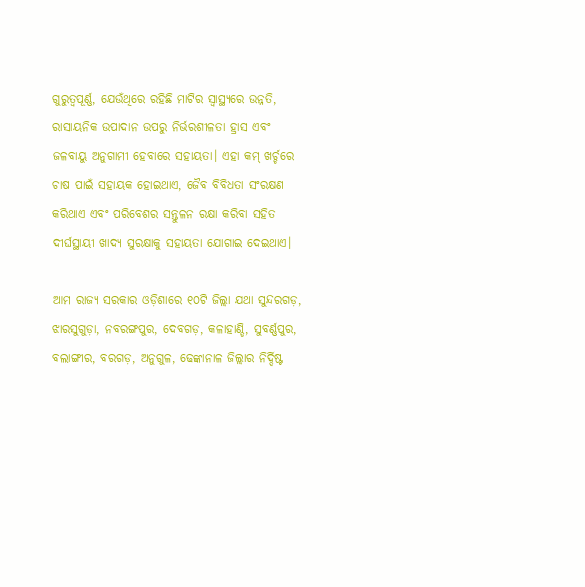ଗୁରୁତ୍ୱପୂର୍ଣ୍ଣ, ଯେଉଁଥିରେ ରହିଛି ମାଟିର ସ୍ୱାସ୍ଥ୍ୟରେ ଉନ୍ନତି, ରାସାୟନିକ ଉପାଦାନ ଉପରୁ ନିର୍ଭରଶୀଳତା ହ୍ରାସ ଏବଂ ଜଳବାୟୁ ଅନୁଗାମୀ ହେବାରେ ସହାୟତା। ଏହା କମ୍‌‌ ଖର୍ଚ୍ଚରେ ଚାଷ ପାଇଁ ସହାୟକ ହୋଇଥାଏ, ଜୈବ ବିବିଧତା ସଂରକ୍ଷଣ କରିଥାଏ ଏବଂ ପରିବେଶର ସନ୍ତୁଳନ ରକ୍ଷା କରିବା ସହିତ ଦୀର୍ଘସ୍ଥାୟୀ ଖାଦ୍ୟ ସୁରକ୍ଷାକୁ ସହାୟତା ଯୋଗାଇ ଦେଇଥାଏ।

ଆମ ରାଜ୍ୟ ସରକାର ଓଡ଼ିଶାରେ ୧୦ଟି ଜିଲ୍ଲା ଯଥା ସୁନ୍ଦରଗଡ଼, ଝାରସୁଗୁଡ଼ା, ନବରଙ୍ଗପୁର, ଦେବଗଡ଼, କଳାହାଣ୍ଡି, ସୁବର୍ଣ୍ଣପୁର, ବଲାଙ୍ଗୀର, ବରଗଡ଼, ଅନୁଗୁଳ, ଢେଙ୍କାନାଳ ଜିଲ୍ଲାର ନିର୍ଦ୍ଦିଷ୍ଟ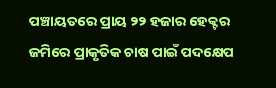ପଞ୍ଚାୟତରେ ପ୍ରାୟ ୨୨ ହଜାର ହେକ୍ଟର ଜମିରେ ପ୍ରାକୃତିକ ଚାଷ ପାଇଁ ପଦକ୍ଷେପ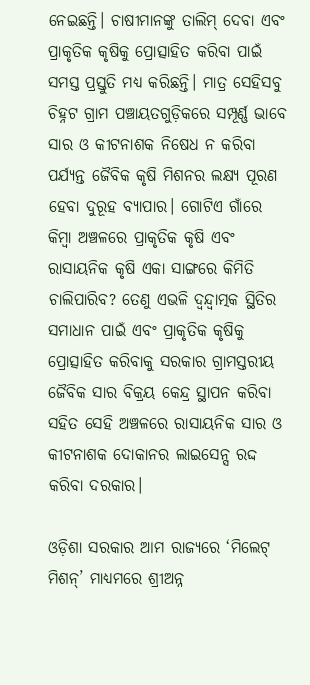ନେଇଛନ୍ତି। ଚାଷୀମାନଙ୍କୁ ତାଲିମ୍‌‌ ଦେବା ଏବଂ ପ୍ରାକୃତିକ କୃଷିକୁ ପ୍ରୋତ୍ସାହିତ କରିବା ପାଇଁ ସମସ୍ତ ପ୍ରସ୍ତୁତି ମଧ୍ୟ କରିଛନ୍ତି। ମାତ୍ର ସେହିସବୁ ଚିହ୍ନଟ ଗ୍ରାମ ପଞ୍ଚାୟତଗୁଡ଼ିକରେ ସମ୍ପୂର୍ଣ୍ଣ ଭାବେ ସାର ଓ କୀଟନାଶକ ନିଷେଧ ନ କରିବା ପର୍ଯ୍ୟନ୍ତ ଜୈବିକ କୃଷି ମିଶନର ଲକ୍ଷ୍ୟ ପୂରଣ ହେବା ଦୁରୂହ ବ୍ୟାପାର। ଗୋଟିଏ ଗାଁରେ କିମ୍ବା ଅଞ୍ଚଳରେ ପ୍ରାକୃତିକ କୃଷି ଏବଂ ରାସାୟନିକ କୃଷି ଏକା ସାଙ୍ଗରେ କିମିତି ଚାଲିପାରିବ? ତେଣୁ ଏଭଳି ଦ୍ୱନ୍ଦ୍ୱାତ୍ମକ ସ୍ଥିତିର ସମାଧାନ ପାଇଁ ଏବଂ ପ୍ରାକୃତିକ କୃଷିକୁ ପ୍ରୋତ୍ସାହିତ କରିବାକୁ ସରକାର ଗ୍ରାମସ୍ତରୀୟ ଜୈବିକ ସାର ବିକ୍ରୟ କେନ୍ଦ୍ର ସ୍ଥାପନ କରିବା ସହିତ ସେହି ଅଞ୍ଚଳରେ ରାସାୟନିକ ସାର ଓ କୀଟନାଶକ ଦୋକାନର ଲାଇସେନ୍ସ ରଦ୍ଦ କରିବା ଦରକାର।

ଓଡ଼ିଶା ସରକାର ଆମ ରାଜ୍ୟରେ ‘ମିଲେଟ୍‌‌ ମିଶନ୍‌‌’ ମାଧ୍ୟମରେ ଶ୍ରୀଅନ୍ନ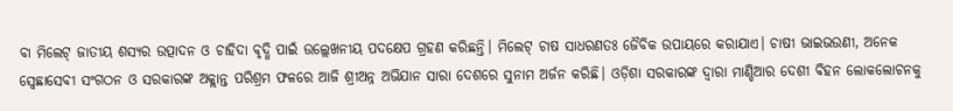ବା ମିଲେଟ୍‌‌ ଜାତୀୟ ଶସ୍ୟର ଉତ୍ପାଦନ ଓ ଚାହିଦା ବୃଦ୍ଧି ପାଇଁ ଉଲ୍ଲେଖନୀୟ ପଦକ୍ଷେପ ଗ୍ରହଣ କରିଛନ୍ତି। ମିଲେଟ୍‌‌ ଚାଷ ସାଧରଣତଃ ଜୈବିକ ଉପାୟରେ କରାଯାଏ। ଚାଷୀ ଭାଇଭଉଣୀ, ଅନେକ ସ୍ୱେଛାସେବୀ ସଂଗଠନ ଓ ସରକାରଙ୍କ ଅକ୍ଲାନ୍ତ ପରିଶ୍ରମ ଫଳରେ ଆଜି ଶ୍ରୀଅନ୍ନ ଅଭିଯାନ ସାରା ଦେଶରେ ସୁନାମ ଅର୍ଜନ କରିଛି। ଓଡ଼ିଶା ସରକାରଙ୍କ ଦ୍ୱାରା ମାଣ୍ଡିଆର ଦେଶୀ ବିହନ ଲୋକଲୋଚନକୁ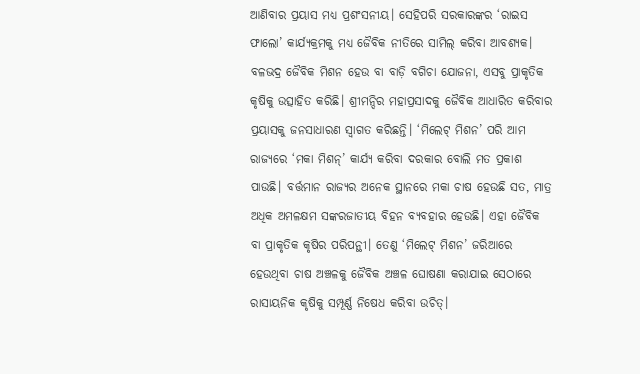ଆଣିବାର ପ୍ରୟାସ ମଧ୍ୟ ପ୍ରଶଂସନୀୟ। ସେହିପରି ସରକାରଙ୍କର ‘ରାଇସ ଫାଲୋ’ କାର୍ଯ୍ୟକ୍ରମକୁ ମଧ୍ୟ ଜୈବିକ ନୀତିରେ ସାମିଲ୍‌‌ କରିବା ଆବଶ୍ୟକ। ବଳଭଦ୍ର ଜୈବିକ ମିଶନ ହେଉ ବା ବାଡ଼ି ବଗିଚା ଯୋଜନା, ଏସବୁ ପ୍ରାକୃତିକ କୃଷିକୁ ଉତ୍ସାହିତ କରିଛି। ଶ୍ରୀମନ୍ଦିର ମହାପ୍ରସାଦକୁ ଜୈବିକ ଆଧାରିତ କରିବାର ପ୍ରୟାସକୁ ଜନସାଧାରଣ ସ୍ୱାଗତ କରିଛନ୍ତି। ‘ମିଲେଟ୍‌‌ ମିଶନ’ ପରି ଆମ ରାଜ୍ୟରେ ‘ମକା ମିଶନ୍‌‌’ କାର୍ଯ୍ୟ କରିବା ଦରକାର ବୋଲି ମତ ପ୍ରକାଶ ପାଉଛି। ବର୍ତ୍ତମାନ ରାଜ୍ୟର ଅନେକ ସ୍ଥାନରେ ମକା ଚାଷ ହେଉଛି ସତ, ମାତ୍ର ଅଧିକ ଅମଳକ୍ଷମ ସଙ୍କରଜାତୀୟ ବିହନ ବ୍ୟବହାର ହେଉଛି। ଏହା ଜୈବିକ ବା ପ୍ରାକୃତିକ କୃଷିର ପରିପନ୍ଥୀ। ତେଣୁ ‘ମିଲେଟ୍‌‌ ମିଶନ’ ଜରିଆରେ ହେଉଥିବା ଚାଷ ଅଞ୍ଚଳକୁ ଜୈବିକ ଅଞ୍ଚଳ ଘୋଷଣା କରାଯାଇ ସେଠାରେ ରାସାୟନିକ କୃଷିକୁ ସମ୍ପୂର୍ଣ୍ଣ ନିଷେଧ କରିବା ଉଚିତ୍‌‌।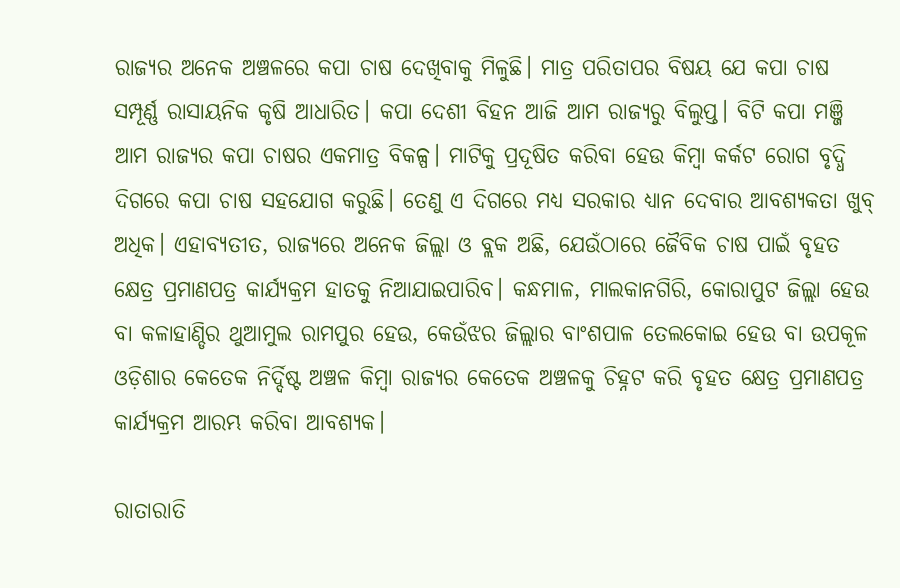ରାଜ୍ୟର ଅନେକ ଅଞ୍ଚଳରେ କପା ଚାଷ ଦେଖିବାକୁ ମିଳୁଛି। ମାତ୍ର ପରିତାପର ବିଷୟ ଯେ କପା ଚାଷ ସମ୍ପୂର୍ଣ୍ଣ ରାସାୟନିକ କୃଷି ଆଧାରିତ। କପା ଦେଶୀ ବିହନ ଆଜି ଆମ ରାଜ୍ୟରୁ ବିଲୁପ୍ତ। ବିଟି କପା ମଞ୍ଜି ଆମ ରାଜ୍ୟର କପା ଚାଷର ଏକମାତ୍ର ବିକଳ୍ପ। ମାଟିକୁ ପ୍ରଦୂଷିତ କରିବା ହେଉ କିମ୍ବା କର୍କଟ ରୋଗ ବୃଦ୍ଧି ଦିଗରେ କପା ଚାଷ ସହଯୋଗ କରୁଛି। ତେଣୁ ଏ ଦିଗରେ ମଧ୍ୟ ସରକାର ଧ୍ୟାନ ଦେବାର ଆବଶ୍ୟକତା ଖୁବ୍‌‌ ଅଧିକ। ଏହାବ୍ୟତୀତ, ରାଜ୍ୟରେ ଅନେକ ଜିଲ୍ଲା ଓ ବ୍ଲକ ଅଛି, ଯେଉଁଠାରେ ଜୈବିକ ଚାଷ ପାଇଁ ବୃହତ କ୍ଷେତ୍ର ପ୍ରମାଣପତ୍ର କାର୍ଯ୍ୟକ୍ରମ ହାତକୁ ନିଆଯାଇପାରିବ। କନ୍ଧମାଳ, ମାଲକାନଗିରି, କୋରାପୁଟ ଜିଲ୍ଲା ହେଉ ବା କଳାହାଣ୍ଡିର ଥୁଆମୁଲ ରାମପୁର ହେଉ, କେଉଁଝର ଜିଲ୍ଲାର ବାଂଶପାଳ ତେଲକୋଇ ହେଉ ବା ଉପକୂଳ ଓଡ଼ିଶାର କେତେକ ନିର୍ଦ୍ଦିଷ୍ଟ ଅଞ୍ଚଳ କିମ୍ବା ରାଜ୍ୟର କେତେକ ଅଞ୍ଚଳକୁ ଚିହ୍ନଟ କରି ବୃହତ କ୍ଷେତ୍ର ପ୍ରମାଣପତ୍ର କାର୍ଯ୍ୟକ୍ରମ ଆରମ୍ଭ କରିବା ଆବଶ୍ୟକ।

ରାତାରାତି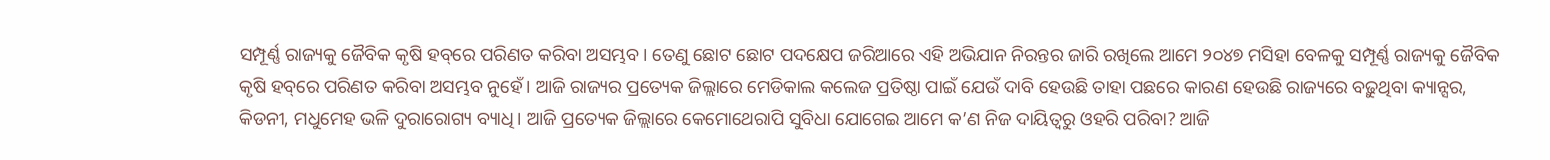ସମ୍ପୂର୍ଣ୍ଣ ରାଜ୍ୟକୁ ଜୈବିକ କୃଷି ହବ୍‌‌ରେ ପରିଣତ କରିବା ଅସମ୍ଭବ। ତେଣୁ ଛୋଟ ଛୋଟ ପଦକ୍ଷେପ ଜରିଆରେ ଏହି ଅଭିଯାନ ନିରନ୍ତର ଜାରି ରଖିଲେ ଆମେ ୨୦୪୭ ମସିହା ବେଳକୁ ସମ୍ପୂର୍ଣ୍ଣ ରାଜ୍ୟକୁ ଜୈବିକ କୃଷି ହବ୍‌‌ରେ ପରିଣତ କରିବା ଅସମ୍ଭବ ନୁହେଁ। ଆଜି ରାଜ୍ୟର ପ୍ରତ୍ୟେକ ଜିଲ୍ଲାରେ ମେଡିକାଲ କଲେଜ ପ୍ରତିଷ୍ଠା ପାଇଁ ଯେଉଁ ଦାବି ହେଉଛି ତାହା ପଛରେ କାରଣ ହେଉଛି ରାଜ୍ୟରେ ବଢ଼ୁଥିବା କ୍ୟାନ୍ସର, କିଡନୀ, ମଧୁମେହ ଭଳି ଦୁରାରୋଗ୍ୟ ବ୍ୟାଧି। ଆଜି ପ୍ରତ୍ୟେକ ଜିଲ୍ଲାରେ କେମୋଥେରାପି ସୁବିଧା ଯୋଗେଇ ଆମେ କ’ଣ ନିଜ ଦାୟିତ୍ୱରୁ ଓହରି ପରିବା? ଆଜି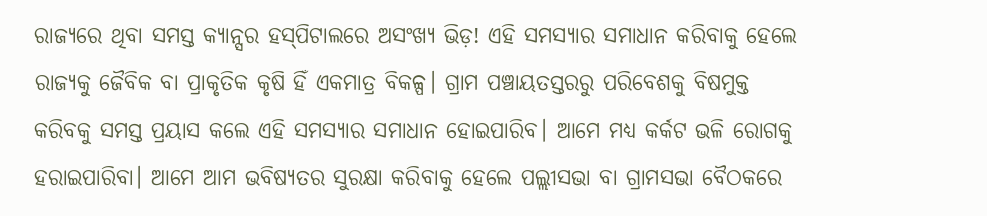ରାଜ୍ୟରେ ଥିବା ସମସ୍ତ କ୍ୟାନ୍ସର ହସ୍‌‌ପିଟାଲରେ ଅସଂଖ୍ୟ ଭିଡ଼! ଏହି ସମସ୍ୟାର ସମାଧାନ କରିବାକୁ ହେଲେ ରାଜ୍ୟକୁ ଜୈବିକ ବା ପ୍ରାକୃତିକ କୃଷି ହିଁ ଏକମାତ୍ର ବିକଳ୍ପ। ଗ୍ରାମ ପଞ୍ଚାୟତସ୍ତରରୁ ପରିବେଶକୁ ବିଷମୁକ୍ତ କରିବକୁ ସମସ୍ତ ପ୍ରୟାସ କଲେ ଏହି ସମସ୍ୟାର ସମାଧାନ ହୋଇପାରିବ। ଆମେ ମଧ୍ୟ କର୍କଟ ଭଳି ରୋଗକୁ ହରାଇପାରିବା। ଆମେ ଆମ ଭବିଷ୍ୟତର ସୁରକ୍ଷା କରିବାକୁ ହେଲେ ପଲ୍ଲୀସଭା ବା ଗ୍ରାମସଭା ବୈଠକରେ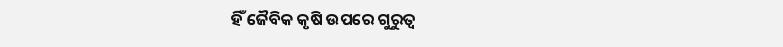ହିଁ ଜୈବିକ କୃଷି ଉପରେ ଗୁରୁତ୍ୱ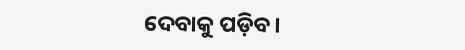ଦେବାକୁ ପଡ଼ିବ।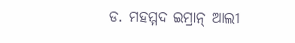ଡ. ମହମ୍ମଦ ଇମ୍ରାନ୍‌‌ ଆଲୀ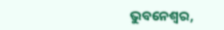ଭୁବନେଶ୍ୱର,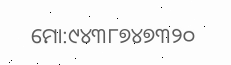ମୋ:୯୪୩୮୭୪୭୩୨୦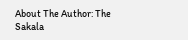About The Author: The Sakala